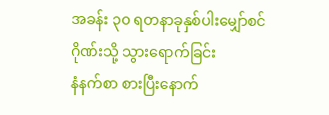အခန်း ၃၀ ရတနာခုနှစ်ပါးမျှော်စင်ဂိုဏ်းသို့ သွားရောက်ခြင်း
နံနက်စာ စားပြီးနောက်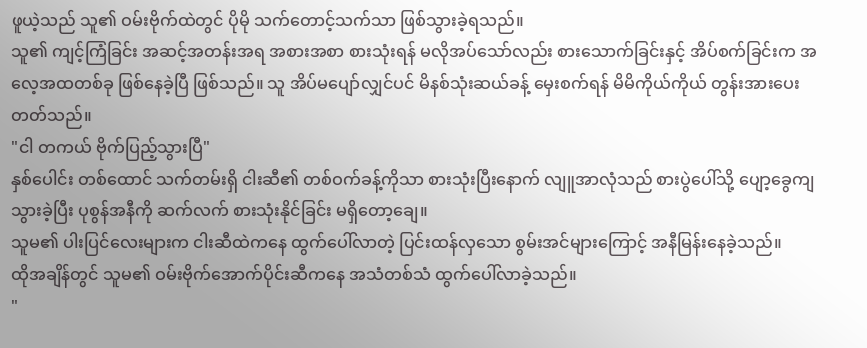ဖူယဲ့သည် သူ၏ ဝမ်းဗိုက်ထဲတွင် ပိုမို သက်တောင့်သက်သာ ဖြစ်သွားခဲ့ရသည်။
သူ၏ ကျင့်ကြံခြင်း အဆင့်အတန်းအရ အစားအစာ စားသုံးရန် မလိုအပ်သော်လည်း စားသောက်ခြင်းနှင့် အိပ်စက်ခြင်းက အလေ့အထတစ်ခု ဖြစ်နေခဲ့ပြီ ဖြစ်သည်။ သူ အိပ်မပျော်လျှင်ပင် မိနစ်သုံးဆယ်ခန့် မှေးစက်ရန် မိမိကိုယ်ကိုယ် တွန်းအားပေးတတ်သည်။
"ငါ တကယ် ဗိုက်ပြည့်သွားပြီ"
နှစ်ပေါင်း တစ်ထောင် သက်တမ်းရှိ ငါးဆီ၏ တစ်ဝက်ခန့်ကိုသာ စားသုံးပြီးနောက် လျူအာလုံသည် စားပွဲပေါ်သို့ ပျော့ခွေကျသွားခဲ့ပြီး ပုစွန်အနီကို ဆက်လက် စားသုံးနိုင်ခြင်း မရှိတော့ချေ။
သူမ၏ ပါးပြင်လေးများက ငါးဆီထဲကနေ ထွက်ပေါ်လာတဲ့ ပြင်းထန်လှသော စွမ်းအင်များကြောင့် အနီမြန်းနေခဲ့သည်။
ထိုအချိန်တွင် သူမ၏ ဝမ်းဗိုက်အောက်ပိုင်းဆီကနေ အသံတစ်သံ ထွက်ပေါ်လာခဲ့သည်။
"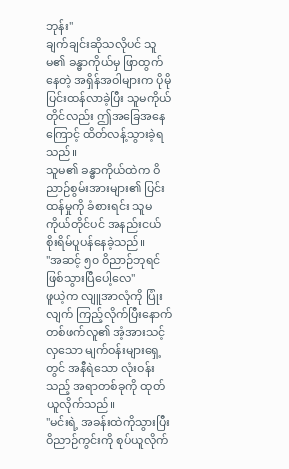ဘုန်း"
ချက်ချင်းဆိုသလိုပင် သူမ၏ ခန္ဓာကိုယ်မှ ဖြာထွက်နေတဲ့ အရှိန်အဝါများက ပိုမို ပြင်းထန်လာခဲ့ပြီး သူမကိုယ်တိုင်လည်း ဤအခြေအနေကြောင့် ထိတ်လန့်သွားခဲ့ရသည်။
သူမ၏ ခန္ဓာကိုယ်ထဲက ဝိညာဉ်စွမ်းအားများ၏ ပြင်းထန်မှုကို ခံစားရင်း သူမကိုယ်တိုင်ပင် အနည်းငယ် စိုးရိမ်ပူပန်နေခဲ့သည်။
"အဆင့် ၅၀ ဝိညာဉ်ဘုရင် ဖြစ်သွားပြီပေါ့လေ"
ဖူယဲ့က လျူအာလုံကို ပြုံးလျက် ကြည့်လိုက်ပြီးနောက် တစ်ဖက်လူ၏ အံ့အားသင့်လှသော မျက်ဝန်းများရှေ့တွင် အနီရဲသော လုံးဝန်းသည့် အရာတစ်ခုကို ထုတ်ယူလိုက်သည်။
"မင်းရဲ့ အခန်းထဲကိုသွားပြီး ဝိညာဉ်ကွင်းကို စုပ်ယူလိုက်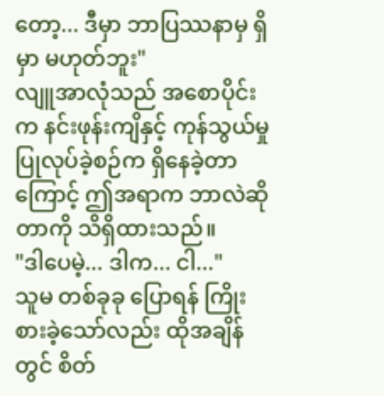တော့... ဒီမှာ ဘာပြဿနာမှ ရှိမှာ မဟုတ်ဘူး"
လျူအာလုံသည် အစောပိုင်းက နင်းဖုန်းကျိနှင့် ကုန်သွယ်မှု ပြုလုပ်ခဲ့စဉ်က ရှိနေခဲ့တာကြောင့် ဤအရာက ဘာလဲဆိုတာကို သိရှိထားသည်။
"ဒါပေမဲ့... ဒါက... ငါ..."
သူမ တစ်ခုခု ပြောရန် ကြိုးစားခဲ့သော်လည်း ထိုအချိန်တွင် စိတ်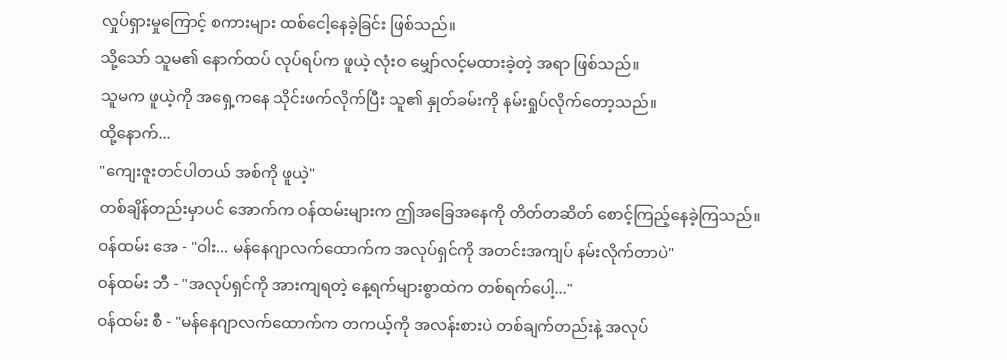လှုပ်ရှားမှုကြောင့် စကားများ ထစ်ငေါ့နေခဲ့ခြင်း ဖြစ်သည်။
သို့သော် သူမ၏ နောက်ထပ် လုပ်ရပ်က ဖူယဲ့ လုံးဝ မျှော်လင့်မထားခဲ့တဲ့ အရာ ဖြစ်သည်။
သူမက ဖူယဲ့ကို အရှေ့ကနေ သိုင်းဖက်လိုက်ပြီး သူ၏ နှုတ်ခမ်းကို နမ်းရှုပ်လိုက်တော့သည်။
ထို့နောက်...
"ကျေးဇူးတင်ပါတယ် အစ်ကို ဖူယဲ့"
တစ်ချိန်တည်းမှာပင် အောက်က ဝန်ထမ်းများက ဤအခြေအနေကို တိတ်တဆိတ် စောင့်ကြည့်နေခဲ့ကြသည်။
ဝန်ထမ်း အေ - "ဝါး... မန်နေဂျာလက်ထောက်က အလုပ်ရှင်ကို အတင်းအကျပ် နမ်းလိုက်တာပဲ"
ဝန်ထမ်း ဘီ - "အလုပ်ရှင်ကို အားကျရတဲ့ နေ့ရက်များစွာထဲက တစ်ရက်ပေါ့..."
ဝန်ထမ်း စီ - "မန်နေဂျာလက်ထောက်က တကယ့်ကို အလန်းစားပဲ တစ်ချက်တည်းနဲ့ အလုပ်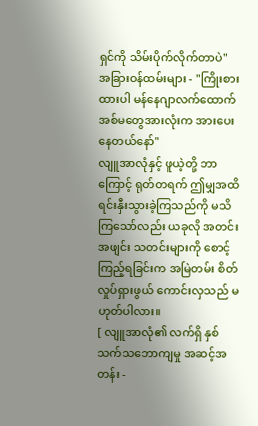ရှင်ကို သိမ်းပိုက်လိုက်တာပဲ"
အခြားဝန်ထမ်းများ - "ကြိုးစားထားပါ မန်နေဂျာလက်ထောက် အစ်မတွေအားလုံးက အားပေးနေတယ်နော်"
လျူအာလုံနှင့် ဖူယဲ့တို့ ဘာကြောင့် ရုတ်တရက် ဤမျှအထိ ရင်းနှီးသွားခဲ့ကြသည်ကို မသိကြသော်လည်း ယခုလို အတင်းအဖျင်း သတင်းများကို စောင့်ကြည့်ရခြင်းက အမြဲတမ်း စိတ်လှုပ်ရှားဖွယ် ကောင်းလှသည် မဟုတ်ပါလား။
[ လျူအာလုံ၏ လက်ရှိ နှစ်သက်သဘောကျမှု အဆင့်အတန်း -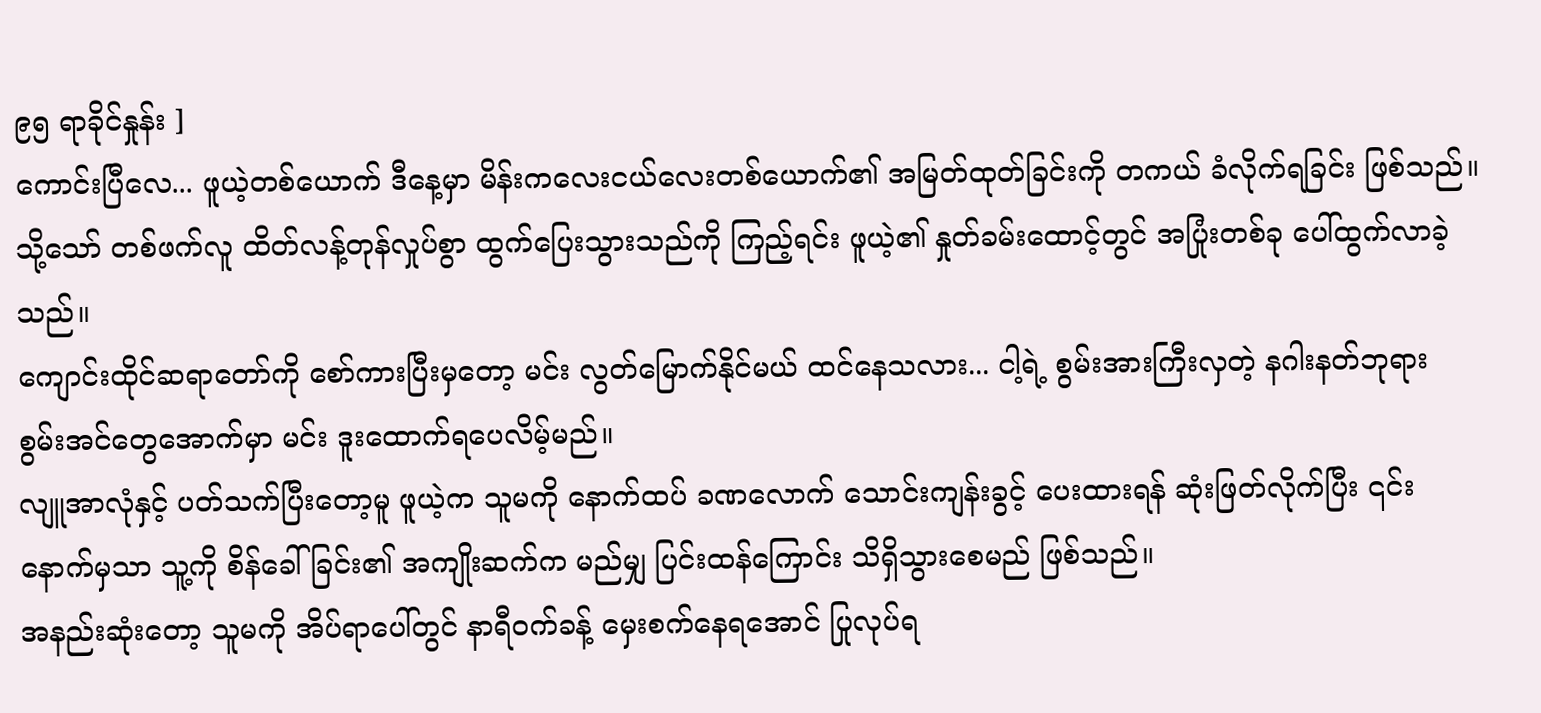၉၅ ရာခိုင်နှုန်း ]
ကောင်းပြီလေ... ဖူယဲ့တစ်ယောက် ဒီနေ့မှာ မိန်းကလေးငယ်လေးတစ်ယောက်၏ အမြတ်ထုတ်ခြင်းကို တကယ် ခံလိုက်ရခြင်း ဖြစ်သည်။
သို့သော် တစ်ဖက်လူ ထိတ်လန့်တုန်လှုပ်စွာ ထွက်ပြေးသွားသည်ကို ကြည့်ရင်း ဖူယဲ့၏ နှုတ်ခမ်းထောင့်တွင် အပြုံးတစ်ခု ပေါ်ထွက်လာခဲ့သည်။
ကျောင်းထိုင်ဆရာတော်ကို စော်ကားပြီးမှတော့ မင်း လွတ်မြောက်နိုင်မယ် ထင်နေသလား... ငါ့ရဲ့ စွမ်းအားကြီးလှတဲ့ နဂါးနတ်ဘုရား စွမ်းအင်တွေအောက်မှာ မင်း ဒူးထောက်ရပေလိမ့်မည်။
လျူအာလုံနှင့် ပတ်သက်ပြီးတော့မူ ဖူယဲ့က သူမကို နောက်ထပ် ခဏလောက် သောင်းကျန်းခွင့် ပေးထားရန် ဆုံးဖြတ်လိုက်ပြီး ၎င်းနောက်မှသာ သူ့ကို စိန်ခေါ်ခြင်း၏ အကျိုးဆက်က မည်မျှ ပြင်းထန်ကြောင်း သိရှိသွားစေမည် ဖြစ်သည်။
အနည်းဆုံးတော့ သူမကို အိပ်ရာပေါ်တွင် နာရီဝက်ခန့် မှေးစက်နေရအောင် ပြုလုပ်ရ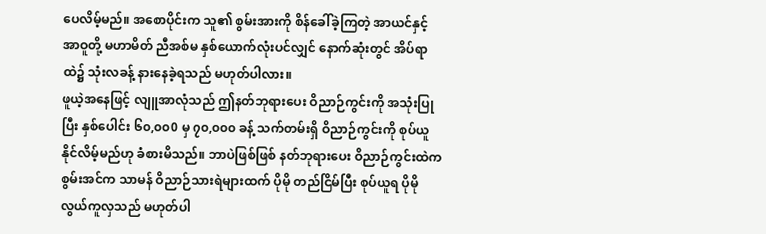ပေလိမ့်မည်။ အစောပိုင်းက သူ၏ စွမ်းအားကို စိန်ခေါ်ခဲ့ကြတဲ့ အာယင်နှင့် အာဝူတို့ မဟာမိတ် ညီအစ်မ နှစ်ယောက်လုံးပင်လျှင် နောက်ဆုံးတွင် အိပ်ရာထဲ၌ သုံးလခန့် နားနေခဲ့ရသည် မဟုတ်ပါလား။
ဖူယဲ့အနေဖြင့် လျူအာလုံသည် ဤနတ်ဘုရားပေး ဝိညာဉ်ကွင်းကို အသုံးပြုပြီး နှစ်ပေါင်း ၆၀,၀၀0 မှ ၇၀,၀၀၀ ခန့် သက်တမ်းရှိ ဝိညာဉ်ကွင်းကို စုပ်ယူနိုင်လိမ့်မည်ဟု ခံစားမိသည်။ ဘာပဲဖြစ်ဖြစ် နတ်ဘုရားပေး ဝိညာဉ်ကွင်းထဲက စွမ်းအင်က သာမန် ဝိညာဉ်သားရဲများထက် ပိုမို တည်ငြိမ်ပြီး စုပ်ယူရ ပိုမို လွယ်ကူလှသည် မဟုတ်ပါ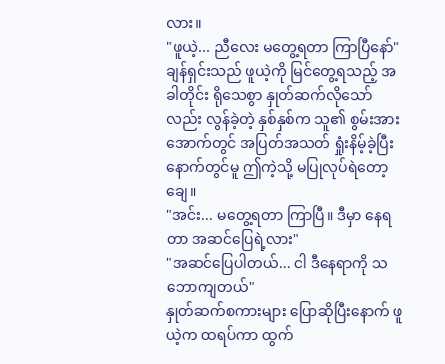လား။
"ဖူယဲ့... ညီလေး မတွေ့ရတာ ကြာပြီနော်"
ချန်ရှင်းသည် ဖူယဲ့ကို မြင်တွေ့ရသည့် အခါတိုင်း ရိုသေစွာ နှုတ်ဆက်လိုသော်လည်း လွန်ခဲ့တဲ့ နှစ်နှစ်က သူ၏ စွမ်းအားအောက်တွင် အပြတ်အသတ် ရှုံးနိမ့်ခဲ့ပြီးနောက်တွင်မူ ဤကဲ့သို့ မပြုလုပ်ရဲတော့ချေ။
"အင်း... မတွေ့ရတာ ကြာပြီ။ ဒီမှာ နေရတာ အဆင်ပြေရဲ့လား"
"အဆင်ပြေပါတယ်... ငါ ဒီနေရာကို သဘောကျတယ်"
နှုတ်ဆက်စကားများ ပြောဆိုပြီးနောက် ဖူယဲ့က ထရပ်ကာ ထွက်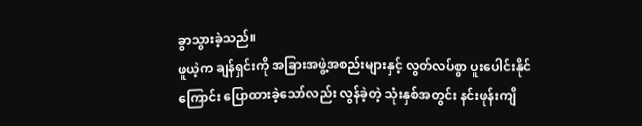ခွာသွားခဲ့သည်။
ဖူယဲ့က ချန်ရှင်းကို အခြားအဖွဲ့အစည်းများနှင့် လွတ်လပ်စွာ ပူးပေါင်းနိုင်ကြောင်း ပြောထားခဲ့သော်လည်း လွန်ခဲ့တဲ့ သုံးနှစ်အတွင်း နင်းဖုန်းကျိ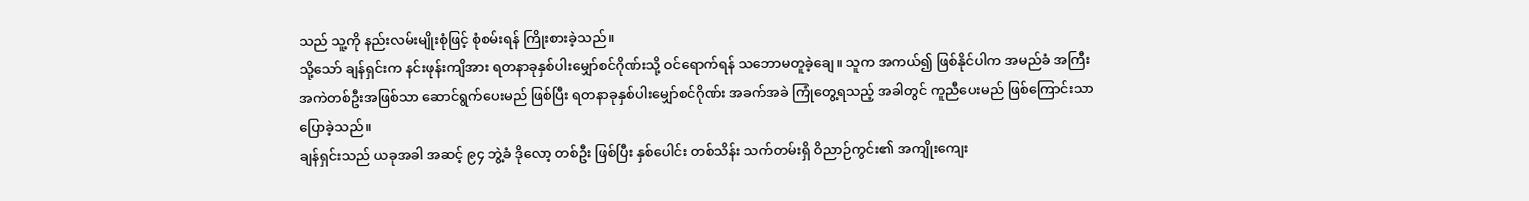သည် သူ့ကို နည်းလမ်းမျိုးစုံဖြင့် စုံစမ်းရန် ကြိုးစားခဲ့သည်။
သို့သော် ချန်ရှင်းက နင်းဖုန်းကျိအား ရတနာခုနှစ်ပါးမျှော်စင်ဂိုဏ်းသို့ ဝင်ရောက်ရန် သဘောမတူခဲ့ချေ။ သူက အကယ်၍ ဖြစ်နိုင်ပါက အမည်ခံ အကြီးအကဲတစ်ဦးအဖြစ်သာ ဆောင်ရွက်ပေးမည် ဖြစ်ပြီး ရတနာခုနှစ်ပါးမျှော်စင်ဂိုဏ်း အခက်အခဲ ကြုံတွေ့ရသည့် အခါတွင် ကူညီပေးမည် ဖြစ်ကြောင်းသာ ပြောခဲ့သည်။
ချန်ရှင်းသည် ယခုအခါ အဆင့် ၉၄ ဘွဲ့ခံ ဒိုလော့ တစ်ဦး ဖြစ်ပြီး နှစ်ပေါင်း တစ်သိန်း သက်တမ်းရှိ ဝိညာဉ်ကွင်း၏ အကျိုးကျေး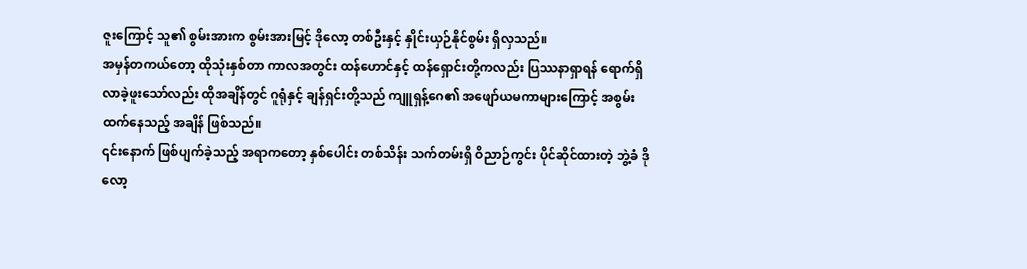ဇူးကြောင့် သူ၏ စွမ်းအားက စွမ်းအားမြင့် ဒိုလော့ တစ်ဦးနှင့် နှိုင်းယှဉ်နိုင်စွမ်း ရှိလှသည်။
အမှန်တကယ်တော့ ထိုသုံးနှစ်တာ ကာလအတွင်း ထန်ဟောင်နှင့် ထန်ရှောင်းတို့ကလည်း ပြဿနာရှာရန် ရောက်ရှိလာခဲ့ဖူးသော်လည်း ထိုအချိန်တွင် ဂူရုံနှင့် ချန်ရှင်းတို့သည် ကျူရှန့်ဂေ၏ အဖျော်ယမကာများကြောင့် အစွမ်းထက်နေသည့် အချိန် ဖြစ်သည်။
၎င်းနောက် ဖြစ်ပျက်ခဲ့သည့် အရာကတော့ နှစ်ပေါင်း တစ်သိန်း သက်တမ်းရှိ ဝိညာဉ်ကွင်း ပိုင်ဆိုင်ထားတဲ့ ဘွဲ့ခံ ဒိုလော့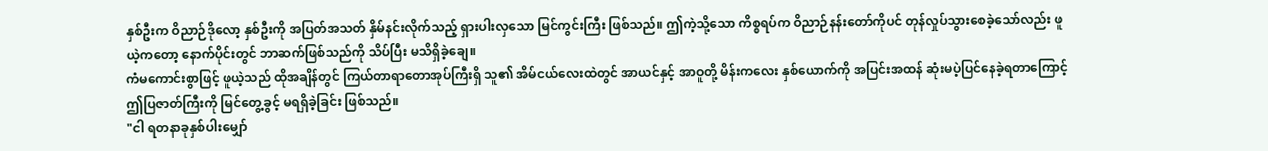နှစ်ဦးက ဝိညာဉ်ဒိုလော့ နှစ်ဦးကို အပြတ်အသတ် နှိမ်နင်းလိုက်သည့် ရှားပါးလှသော မြင်ကွင်းကြီး ဖြစ်သည်။ ဤကဲ့သို့သော ကိစ္စရပ်က ဝိညာဉ်နန်းတော်ကိုပင် တုန်လှုပ်သွားစေခဲ့သော်လည်း ဖူယဲ့ကတော့ နောက်ပိုင်းတွင် ဘာဆက်ဖြစ်သည်ကို သိပ်ပြီး မသိရှိခဲ့ချေ။
ကံမကောင်းစွာဖြင့် ဖူယဲ့သည် ထိုအချိန်တွင် ကြယ်တာရာတောအုပ်ကြီးရှိ သူ၏ အိမ်ငယ်လေးထဲတွင် အာယင်နှင့် အာဝူတို့ မိန်းကလေး နှစ်ယောက်ကို အပြင်းအထန် ဆုံးမပဲ့ပြင်နေခဲ့ရတာကြောင့် ဤပြဇာတ်ကြီးကို မြင်တွေ့ခွင့် မရရှိခဲ့ခြင်း ဖြစ်သည်။
"ငါ ရတနာခုနှစ်ပါးမျှော်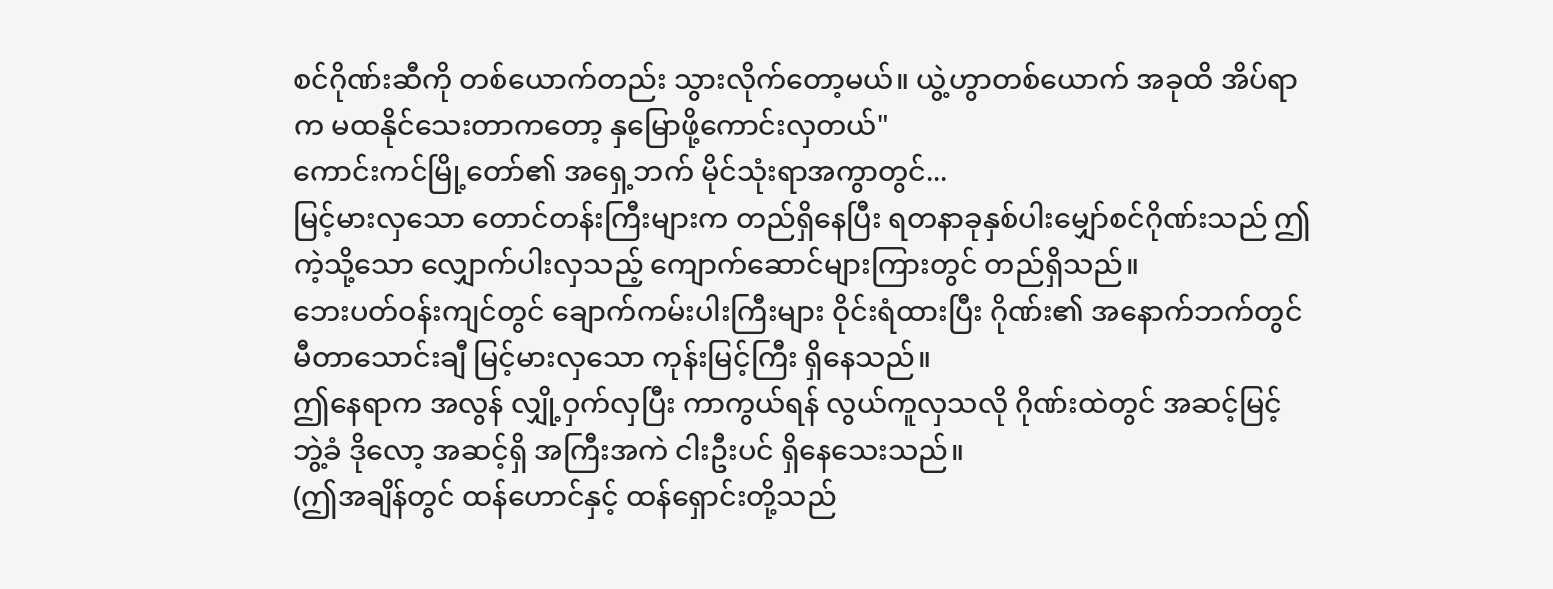စင်ဂိုဏ်းဆီကို တစ်ယောက်တည်း သွားလိုက်တော့မယ်။ ယွဲ့ဟွာတစ်ယောက် အခုထိ အိပ်ရာက မထနိုင်သေးတာကတော့ နှမြောဖို့ကောင်းလှတယ်"
ကောင်းကင်မြို့တော်၏ အရှေ့ဘက် မိုင်သုံးရာအကွာတွင်...
မြင့်မားလှသော တောင်တန်းကြီးများက တည်ရှိနေပြီး ရတနာခုနှစ်ပါးမျှော်စင်ဂိုဏ်းသည် ဤကဲ့သို့သော လျှောက်ပါးလှသည့် ကျောက်ဆောင်များကြားတွင် တည်ရှိသည်။
ဘေးပတ်ဝန်းကျင်တွင် ချောက်ကမ်းပါးကြီးများ ဝိုင်းရံထားပြီး ဂိုဏ်း၏ အနောက်ဘက်တွင် မီတာသောင်းချီ မြင့်မားလှသော ကုန်းမြင့်ကြီး ရှိနေသည်။
ဤနေရာက အလွန် လျှို့ဝှက်လှပြီး ကာကွယ်ရန် လွယ်ကူလှသလို ဂိုဏ်းထဲတွင် အဆင့်မြင့် ဘွဲ့ခံ ဒိုလော့ အဆင့်ရှိ အကြီးအကဲ ငါးဦးပင် ရှိနေသေးသည်။
(ဤအချိန်တွင် ထန်ဟောင်နှင့် ထန်ရှောင်းတို့သည်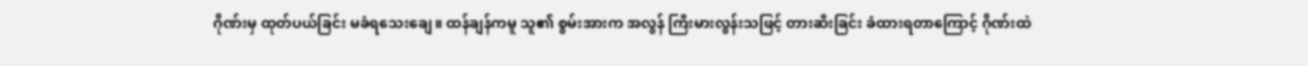ဂိုဏ်းမှ ထုတ်ပယ်ခြင်း မခံရသေးချေ။ ထန်ချန်ကမူ သူ၏ စွမ်းအားက အလွန် ကြီးမားလွန်းသဖြင့် တားဆီးခြင်း ခံထားရတာကြောင့် ဂိုဏ်းထဲ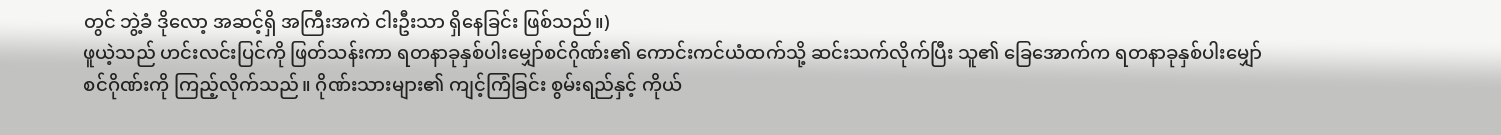တွင် ဘွဲ့ခံ ဒိုလော့ အဆင့်ရှိ အကြီးအကဲ ငါးဦးသာ ရှိနေခြင်း ဖြစ်သည်။)
ဖူယဲ့သည် ဟင်းလင်းပြင်ကို ဖြတ်သန်းကာ ရတနာခုနှစ်ပါးမျှော်စင်ဂိုဏ်း၏ ကောင်းကင်ယံထက်သို့ ဆင်းသက်လိုက်ပြီး သူ၏ ခြေအောက်က ရတနာခုနှစ်ပါးမျှော်စင်ဂိုဏ်းကို ကြည့်လိုက်သည်။ ဂိုဏ်းသားများ၏ ကျင့်ကြံခြင်း စွမ်းရည်နှင့် ကိုယ်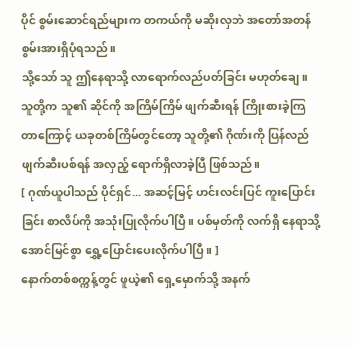ပိုင် စွမ်းဆောင်ရည်များက တကယ်ကို မဆိုးလှဘဲ အတော်အတန် စွမ်းအားရှိပုံရသည်။
သို့သော် သူ ဤနေရာသို့ လာရောက်လည်ပတ်ခြင်း မဟုတ်ချေ။ သူတို့က သူ၏ ဆိုင်ကို အကြိမ်ကြိမ် ဖျက်ဆီးရန် ကြိုးစားခဲ့ကြတာကြောင့် ယခုတစ်ကြိမ်တွင်တော့ သူတို့၏ ဂိုဏ်းကို ပြန်လည် ဖျက်ဆီးပစ်ရန် အလှည့် ရောက်ရှိလာခဲ့ပြီ ဖြစ်သည်။
[ ဂုဏ်ယူပါသည် ပိုင်ရှင်... အဆင့်မြင့် ဟင်းလင်းပြင် ကူးပြောင်းခြင်း စာလိပ်ကို အသုံးပြုလိုက်ပါပြီ။ ပစ်မှတ်ကို လက်ရှိ နေရာသို့ အောင်မြင်စွာ ရွှေ့ပြောင်းပေးလိုက်ပါပြီ။ ]
နောက်တစ်စက္ကန့်တွင် ဖူယဲ့၏ ရှေ့မှောက်သို့ အနက်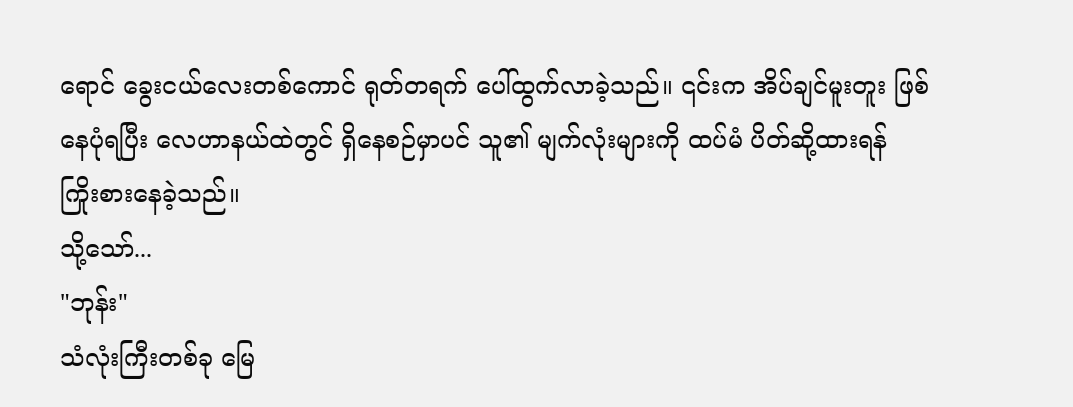ရောင် ခွေးငယ်လေးတစ်ကောင် ရုတ်တရက် ပေါ်ထွက်လာခဲ့သည်။ ၎င်းက အိပ်ချင်မူးတူး ဖြစ်နေပုံရပြီး လေဟာနယ်ထဲတွင် ရှိနေစဉ်မှာပင် သူ၏ မျက်လုံးများကို ထပ်မံ ပိတ်ဆို့ထားရန် ကြိုးစားနေခဲ့သည်။
သို့သော်...
"ဘုန်း"
သံလုံးကြီးတစ်ခု မြေ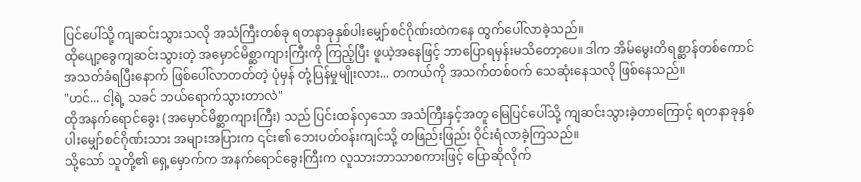ပြင်ပေါ်သို့ ကျဆင်းသွားသလို အသံကြီးတစ်ခု ရတနာခုနှစ်ပါးမျှော်စင်ဂိုဏ်းထဲကနေ ထွက်ပေါ်လာခဲ့သည်။
ထိုပျော့ခွေကျဆင်းသွားတဲ့ အမှောင်မိစ္ဆာကျားကြီးကို ကြည့်ပြီး ဖူယဲ့အနေဖြင့် ဘာပြောရမှန်းမသိတော့ပေ။ ဒါက အိမ်မွေးတိရစ္ဆာန်တစ်ကောင် အသတ်ခံရပြီးနောက် ဖြစ်ပေါ်လာတတ်တဲ့ ပုံမှန် တုံ့ပြန်မှုမျိုးလား... တကယ်ကို အသက်တစ်ဝက် သေဆုံးနေသလို ဖြစ်နေသည်။
"ဟင်... ငါ့ရဲ့ သခင် ဘယ်ရောက်သွားတာလဲ"
ထိုအနက်ရောင်ခွေး (အမှောင်မိစ္ဆာကျားကြီး) သည် ပြင်းထန်လှသော အသံကြီးနှင့်အတူ မြေပြင်ပေါ်သို့ ကျဆင်းသွားခဲ့တာကြောင့် ရတနာခုနှစ်ပါးမျှော်စင်ဂိုဏ်းသား အများအပြားက ၎င်း၏ ဘေးပတ်ဝန်းကျင်သို့ တဖြည်းဖြည်း ဝိုင်းရံလာခဲ့ကြသည်။
သို့သော် သူတို့၏ ရှေ့မှောက်က အနက်ရောင်ခွေးကြီးက လူသားဘာသာစကားဖြင့် ပြောဆိုလိုက်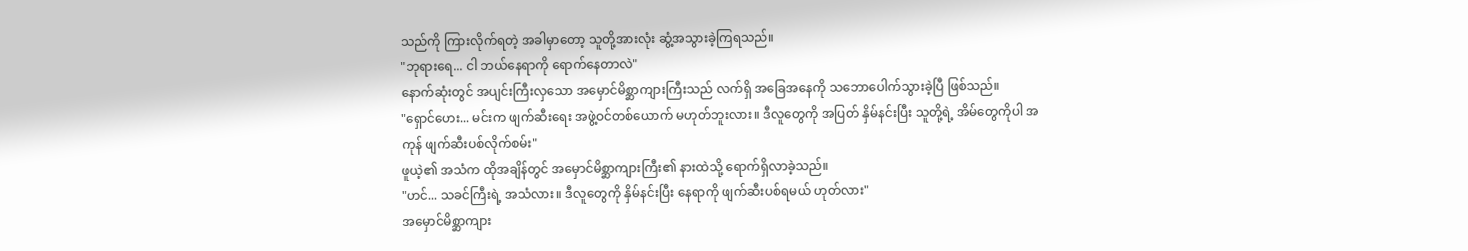သည်ကို ကြားလိုက်ရတဲ့ အခါမှာတော့ သူတို့အားလုံး ဆွံ့အသွားခဲ့ကြရသည်။
"ဘုရားရေ... ငါ ဘယ်နေရာကို ရောက်နေတာလဲ"
နောက်ဆုံးတွင် အပျင်းကြီးလှသော အမှောင်မိစ္ဆာကျားကြီးသည် လက်ရှိ အခြေအနေကို သဘောပေါက်သွားခဲ့ပြီ ဖြစ်သည်။
"ရှောင်ဟေး... မင်းက ဖျက်ဆီးရေး အဖွဲ့ဝင်တစ်ယောက် မဟုတ်ဘူးလား။ ဒီလူတွေကို အပြတ် နှိမ်နင်းပြီး သူတို့ရဲ့ အိမ်တွေကိုပါ အကုန် ဖျက်ဆီးပစ်လိုက်စမ်း"
ဖူယဲ့၏ အသံက ထိုအချိန်တွင် အမှောင်မိစ္ဆာကျားကြီး၏ နားထဲသို့ ရောက်ရှိလာခဲ့သည်။
"ဟင်... သခင်ကြီးရဲ့ အသံလား။ ဒီလူတွေကို နှိမ်နင်းပြီး နေရာကို ဖျက်ဆီးပစ်ရမယ် ဟုတ်လား"
အမှောင်မိစ္ဆာကျား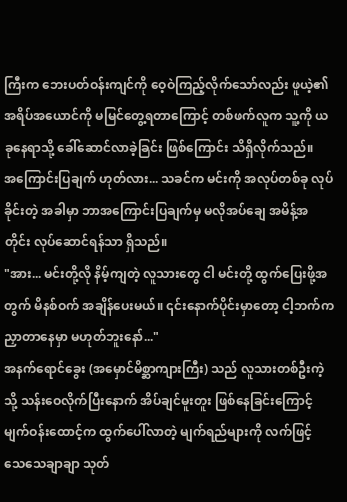ကြီးက ဘေးပတ်ဝန်းကျင်ကို ဝေ့ဝဲကြည့်လိုက်သော်လည်း ဖူယဲ့၏ အရိပ်အယောင်ကို မမြင်တွေ့ရတာကြောင့် တစ်ဖက်လူက သူ့ကို ယခုနေရာသို့ ခေါ်ဆောင်လာခဲ့ခြင်း ဖြစ်ကြောင်း သိရှိလိုက်သည်။
အကြောင်းပြချက် ဟုတ်လား... သခင်က မင်းကို အလုပ်တစ်ခု လုပ်ခိုင်းတဲ့ အခါမှာ ဘာအကြောင်းပြချက်မှ မလိုအပ်ချေ အမိန့်အတိုင်း လုပ်ဆောင်ရန်သာ ရှိသည်။
"အား... မင်းတို့လို နိမ့်ကျတဲ့ လူသားတွေ ငါ မင်းတို့ ထွက်ပြေးဖို့အတွက် မိနစ်ဝက် အချိန်ပေးမယ်။ ၎င်းနောက်ပိုင်းမှာတော့ ငါ့ဘက်က ညှာတာနေမှာ မဟုတ်ဘူးနော်..."
အနက်ရောင်ခွေး (အမှောင်မိစ္ဆာကျားကြီး) သည် လူသားတစ်ဦးကဲ့သို့ သန်းဝေလိုက်ပြီးနောက် အိပ်ချင်မူးတူး ဖြစ်နေခြင်းကြောင့် မျက်ဝန်းထောင့်က ထွက်ပေါ်လာတဲ့ မျက်ရည်များကို လက်ဖြင့် သေသေချာချာ သုတ်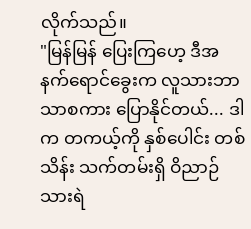လိုက်သည်။
"မြန်မြန် ပြေးကြဟေ့ ဒီအနက်ရောင်ခွေးက လူသားဘာသာစကား ပြောနိုင်တယ်... ဒါက တကယ့်ကို နှစ်ပေါင်း တစ်သိန်း သက်တမ်းရှိ ဝိညာဉ်သားရဲ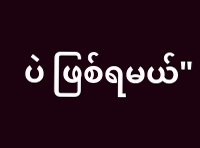ပဲ ဖြစ်ရမယ်"